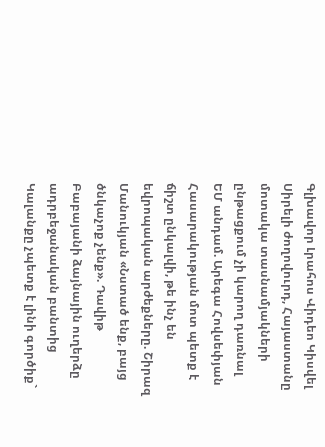Գլխավոր Լրահոս Վիդեո Կիսվել
Սիրելի ժողովուրդ, Հայաստանը մոտակա տասնամյակների ընթացքում չի կարող դառնալ ԵՄ անդամ. Արեգա Հովսեփյան Հասարակության մոտ պետք է ճիշտ ընկալվի, թե ինչ են եվրոպական արժեքները. Շիրազ Մանուկյան «Նստած ենք, բայց ծնկաչոք չենք». Դավիթ Բաբայանի ձայնային ուղերձը ադրբեջանական բանտից Կալանքը չպետք է լինի գործիք`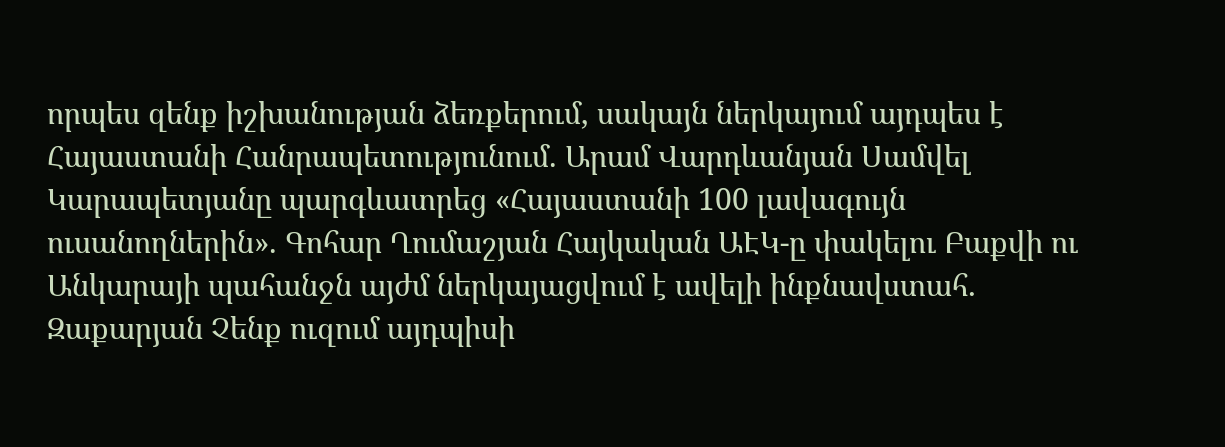որպես զենք իշխանության ձեռքերում, սակայն ներկայում այդպես է Հայաստանի Հանրապետությունում. Արամ Վարդևանյան Սամվել Կարապետյանը պարգևատրեց «Հայաստանի 100 լավագույն ուսանողներին». Գոհար Ղումաշյան Հայկական ԱԷԿ-ը փակելու Բաքվի ու Անկարայի պահանջն այժմ ներկայացվում է ավելի ինքնավստահ․ Զաքարյան Չենք ուզում այդպիսի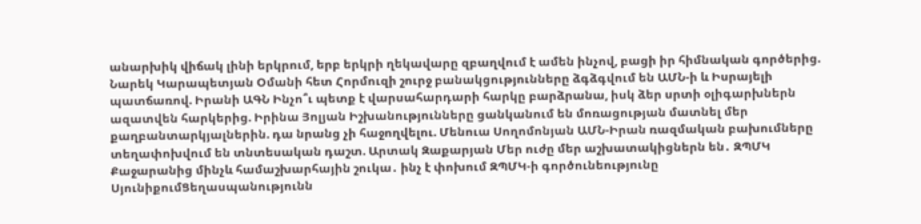անարխիկ վիճակ լինի երկրում, երբ երկրի ղեկավարը զբաղվում է ամեն ինչով, բացի իր հիմնական գործերից. Նարեկ Կարապետյան Օմանի հետ Հորմուզի շուրջ բանակցությունները ձգձգվում են ԱՄՆ-ի և Իսրայելի պատճառով. Իրանի ԱԳՆ Ինչո՞ւ պետք է վարսահարդարի հարկը բարձրանա, իսկ ձեր սրտի օլիգարխներն ազատվեն հարկերից. Իրինա Յոլյան Իշխանությունները ցանկանում են մոռացության մատնել մեր քաղբանտարկյալներին. դա նրանց չի հաջողվելու. Մենուա Սողոմոնյան ԱՄՆ-Իրան ռազմական բախումները տեղափոխվում են տնտեսական դաշտ. Արտակ Զաքարյան Մեր ուժը մեր աշխատակիցներն են․ ԶՊՄԿ
Քաջարանից մինչև համաշխարհային շուկա․ ինչ է փոխում ԶՊՄԿ-ի գործունեությունը ՍյունիքումՑեղասպանությունն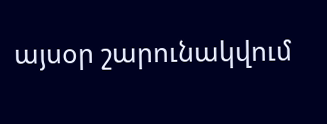այսօր շարունակվում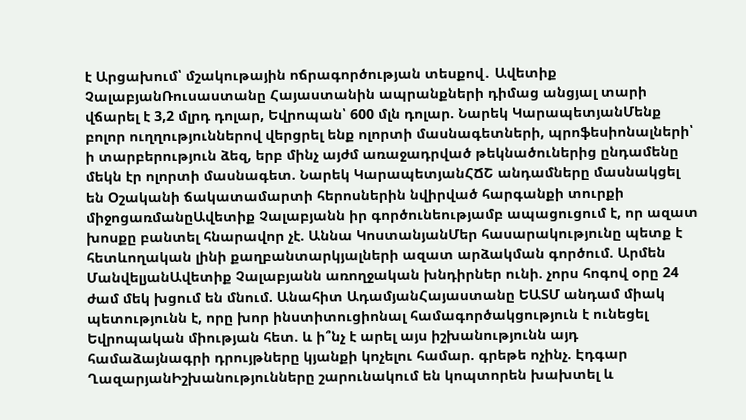է Արցախում՝ մշակութային ոճրագործության տեսքով․ Ավետիք ՉալաբյանՌուսաստանը Հայաստանին ապրանքների դիմաց անցյալ տարի վճարել է 3,2 մլրդ դոլար, Եվրոպան՝ 600 մլն դոլար. Նարեկ ԿարապետյանՄենք բոլոր ուղղություններով վերցրել ենք ոլորտի մասնագետների, պրոֆեսիոնալների՝ ի տարբերություն ձեզ, երբ մինչ այժմ առաջադրված թեկնածուներից ընդամենը մեկն էր ոլորտի մասնագետ. Նարեկ ԿարապետյանՀՃՇ անդամները մասնակցել են Օշականի ճակատամարտի հերոսներին նվիրված հարգանքի տուրքի միջոցառմանըԱվետիք Չալաբյանն իր գործունեությամբ ապացուցում է, որ ազատ խոսքը բանտել հնարավոր չէ. Աննա ԿոստանյանՄեր հասարակությունը պետք է հետևողական լինի քաղբանտարկյալների ազատ արձակման գործում. Արմեն ՄանվելյանԱվետիք Չալաբյանն առողջական խնդիրներ ունի. չորս հոգով օրը 24 ժամ մեկ խցում են մնում. Անահիտ ԱդամյանՀայաստանը ԵԱՏՄ անդամ միակ պետությունն է, որը խոր ինստիտուցիոնալ համագործակցություն է ունեցել Եվրոպական միության հետ. և ի՞նչ է արել այս իշխանությունն այդ համաձայնագրի դրույթները կյանքի կոչելու համար. գրեթե ոչինչ. Էդգար ՂազարյանԻշխանությունները շարունակում են կոպտորեն խախտել և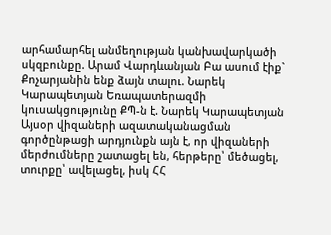արհամարհել անմեղության կանխավարկածի սկզբունքը. Արամ Վարդևանյան Բա ասում էիք` Քոչարյանին ենք ձայն տալու. Նարեկ Կարապետյան Եռապատերազմի կուսակցությունը ՔՊ-ն է. Նարեկ Կարապետյան Այսօր վիզաների ազատականացման գործընթացի արդյունքն այն է, որ վիզաների մերժումները շատացել են, հերթերը՝ մեծացել, տուրքը՝ ավելացել, իսկ ՀՀ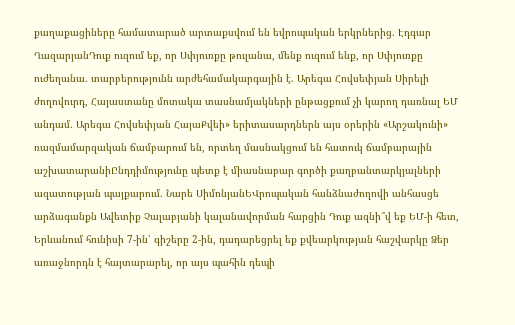քաղաքացիները համատարած արտաքսվում են եվրոպական երկրներից. Էդգար ՂազարյանԴուք ուզում եք, որ Սփյուռքը թուլանա, մենք ուզում ենք, որ Սփյուռքը ուժեղանա. տարբերությունն արժեհամակարգային է. Արեգա Հովսեփյան Սիրելի ժողովուրդ, Հայաստանը մոտակա տասնամյակների ընթացքում չի կարող դառնալ ԵՄ անդամ. Արեգա Հովսեփյան ՀայաՔվեի» երիտասարդներն այս օրերին «Արշակունի» ռազմամարզական ճամբարում են, որտեղ մասնակցում են հատուկ ճամբարային աշխատարանիԸնդդիմությունը պետք է միասնաբար գործի քաղբանտարկյալների ազատության պայքարում. Նարե ՍիմոնյանԵՎրոպական հանձնաժողովի անհասցե արձագանքն Ավետիք Չալաբյանի կալանավորման հարցին Դուք ազնի՞վ եք ԵՄ-ի հետ, Երևանում հունիսի 7-ին՝ գիշերը 2-ին, դադարեցրել եք քվեարկության հաշվարկը Ձեր առաջնորդն է հայտարարել, որ այս պահին դեպի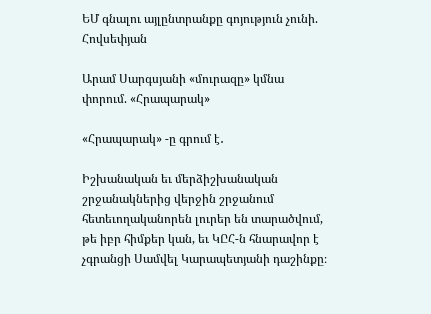ԵՄ գնալու այլընտրանքը գոյություն չունի. Հովսեփյան

Արամ Սարգսյանի «մուրազը» կմնա փորում. «Հրապարակ»

«Հրապարակ» -ը գրում է․

Իշխանական եւ մերձիշխանական շրջանակներից վերջին շրջանում հետեւողականորեն լուրեր են տարածվում, թե իբր հիմքեր կան, եւ ԿԸՀ-ն հնարավոր է չգրանցի Սամվել Կարապետյանի դաշինքը։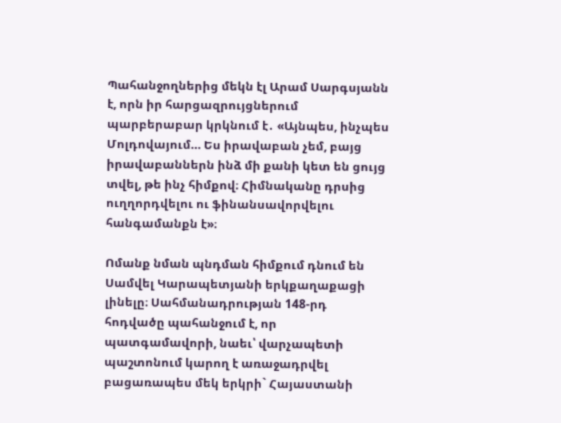Պահանջողներից մեկն էլ Արամ Սարգսյանն է, որն իր հարցազրույցներում պարբերաբար կրկնում է․ «Այնպես, ինչպես Մոլդովայում… Ես իրավաբան չեմ, բայց իրավաբաններն ինձ մի քանի կետ են ցույց տվել, թե ինչ հիմքով։ Հիմնականը դրսից ուղղորդվելու ու ֆինանսավորվելու հանգամանքն է»։

Ոմանք նման պնդման հիմքում դնում են Սամվել Կարապետյանի երկքաղաքացի լինելը։ Սահմանադրության 148-րդ հոդվածը պահանջում է, որ պատգամավորի, նաեւ՝ վարչապետի պաշտոնում կարող է առաջադրվել բացառապես մեկ երկրի` Հայաստանի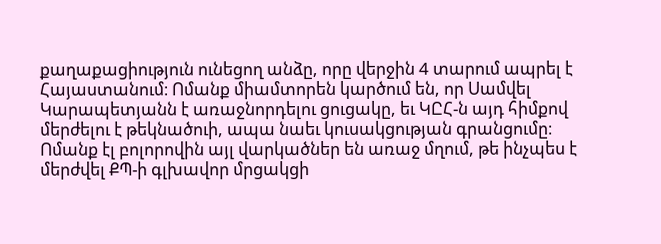քաղաքացիություն ունեցող անձը, որը վերջին 4 տարում ապրել է Հայաստանում։ Ոմանք միամտորեն կարծում են, որ Սամվել Կարապետյանն է առաջնորդելու ցուցակը, եւ ԿԸՀ-ն այդ հիմքով մերժելու է թեկնածուի, ապա նաեւ կուսակցության գրանցումը։ Ոմանք էլ բոլորովին այլ վարկածներ են առաջ մղում, թե ինչպես է մերժվել ՔՊ-ի գլխավոր մրցակցի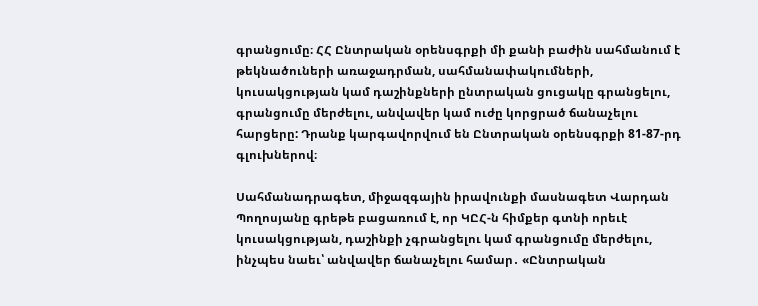գրանցումը։ ՀՀ Ընտրական օրենսգրքի մի քանի բաժին սահմանում է թեկնածուների առաջադրման, սահմանափակումների, կուսակցության կամ դաշինքների ընտրական ցուցակը գրանցելու, գրանցումը մերժելու, անվավեր կամ ուժը կորցրած ճանաչելու հարցերը: Դրանք կարգավորվում են Ընտրական օրենսգրքի 81-87-րդ գլուխներով։

Սահմանադրագետ, միջազգային իրավունքի մասնագետ Վարդան Պողոսյանը գրեթե բացառում է, որ ԿԸՀ-ն հիմքեր գտնի որեւէ կուսակցության, դաշինքի չգրանցելու կամ գրանցումը մերժելու, ինչպես նաեւ՝ անվավեր ճանաչելու համար․ «Ընտրական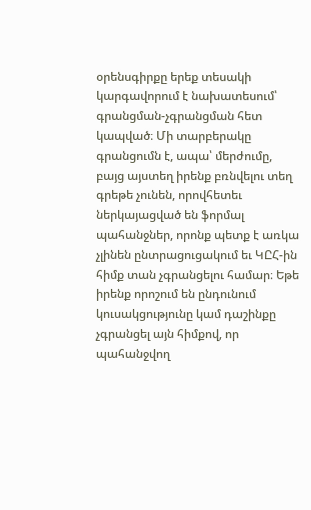օրենսգիրքը երեք տեսակի կարգավորում է նախատեսում՝ գրանցման-չգրանցման հետ կապված։ Մի տարբերակը գրանցումն է, ապա՝ մերժումը, բայց այստեղ իրենք բռնվելու տեղ գրեթե չունեն, որովհետեւ ներկայացված են ֆորմալ պահանջներ, որոնք պետք է առկա չլինեն ընտրացուցակում եւ ԿԸՀ-ին հիմք տան չգրանցելու համար։ Եթե իրենք որոշում են ընդունում կուսակցությունը կամ դաշինքը չգրանցել այն հիմքով, որ պահանջվող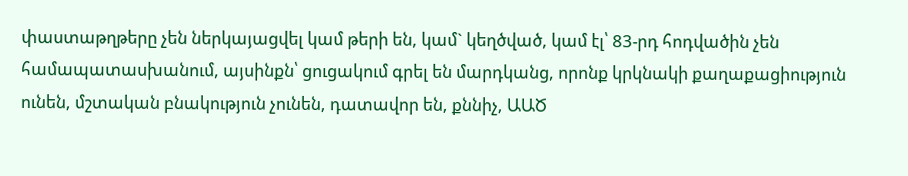փաստաթղթերը չեն ներկայացվել կամ թերի են, կամ` կեղծված, կամ էլ՝ 83-րդ հոդվածին չեն համապատասխանում, այսինքն՝ ցուցակում գրել են մարդկանց, որոնք կրկնակի քաղաքացիություն ունեն, մշտական բնակություն չունեն, դատավոր են, քննիչ, ԱԱԾ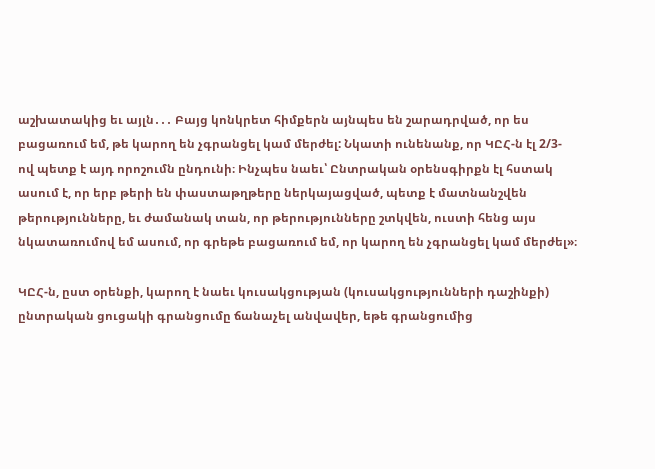աշխատակից եւ այլն․․․ Բայց կոնկրետ հիմքերն այնպես են շարադրված, որ ես բացառում եմ, թե կարող են չգրանցել կամ մերժել: Նկատի ունենանք, որ ԿԸՀ-ն էլ 2/3-ով պետք է այդ որոշումն ընդունի։ Ինչպես նաեւ՝ Ընտրական օրենսգիրքն էլ հստակ ասում է, որ երբ թերի են փաստաթղթերը ներկայացված, պետք է մատնանշվեն թերությունները, եւ ժամանակ տան, որ թերությունները շտկվեն, ուստի հենց այս նկատառումով եմ ասում, որ գրեթե բացառում եմ, որ կարող են չգրանցել կամ մերժել»։

ԿԸՀ-ն, ըստ օրենքի, կարող է նաեւ կուսակցության (կուսակցությունների դաշինքի) ընտրական ցուցակի գրանցումը ճանաչել անվավեր, եթե գրանցումից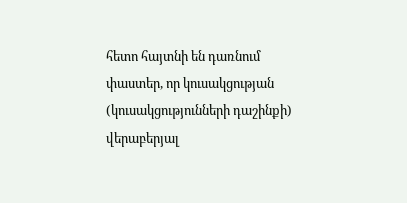հետո հայտնի են դառնում փաստեր, որ կուսակցության (կուսակցությունների դաշինքի) վերաբերյալ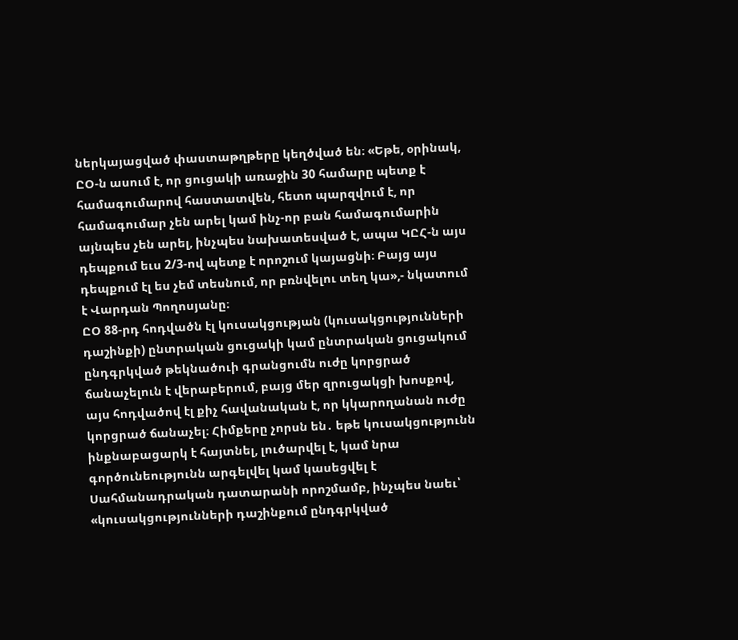ներկայացված փաստաթղթերը կեղծված են։ «Եթե, օրինակ, ԸՕ-ն ասում է, որ ցուցակի առաջին 30 համարը պետք է համագումարով հաստատվեն, հետո պարզվում է, որ համագումար չեն արել կամ ինչ-որ բան համագումարին այնպես չեն արել, ինչպես նախատեսված է, ապա ԿԸՀ-ն այս դեպքում եւս 2/3-ով պետք է որոշում կայացնի։ Բայց այս դեպքում էլ ես չեմ տեսնում, որ բռնվելու տեղ կա»,- նկատում է Վարդան Պողոսյանը։
ԸՕ 88-րդ հոդվածն էլ կուսակցության (կուսակցությունների դաշինքի) ընտրական ցուցակի կամ ընտրական ցուցակում ընդգրկված թեկնածուի գրանցումն ուժը կորցրած ճանաչելուն է վերաբերում, բայց մեր զրուցակցի խոսքով, այս հոդվածով էլ քիչ հավանական է, որ կկարողանան ուժը կորցրած ճանաչել։ Հիմքերը չորսն են․ եթե կուսակցությունն ինքնաբացարկ է հայտնել, լուծարվել է, կամ նրա գործունեությունն արգելվել կամ կասեցվել է Սահմանադրական դատարանի որոշմամբ, ինչպես նաեւ՝ «կուսակցությունների դաշինքում ընդգրկված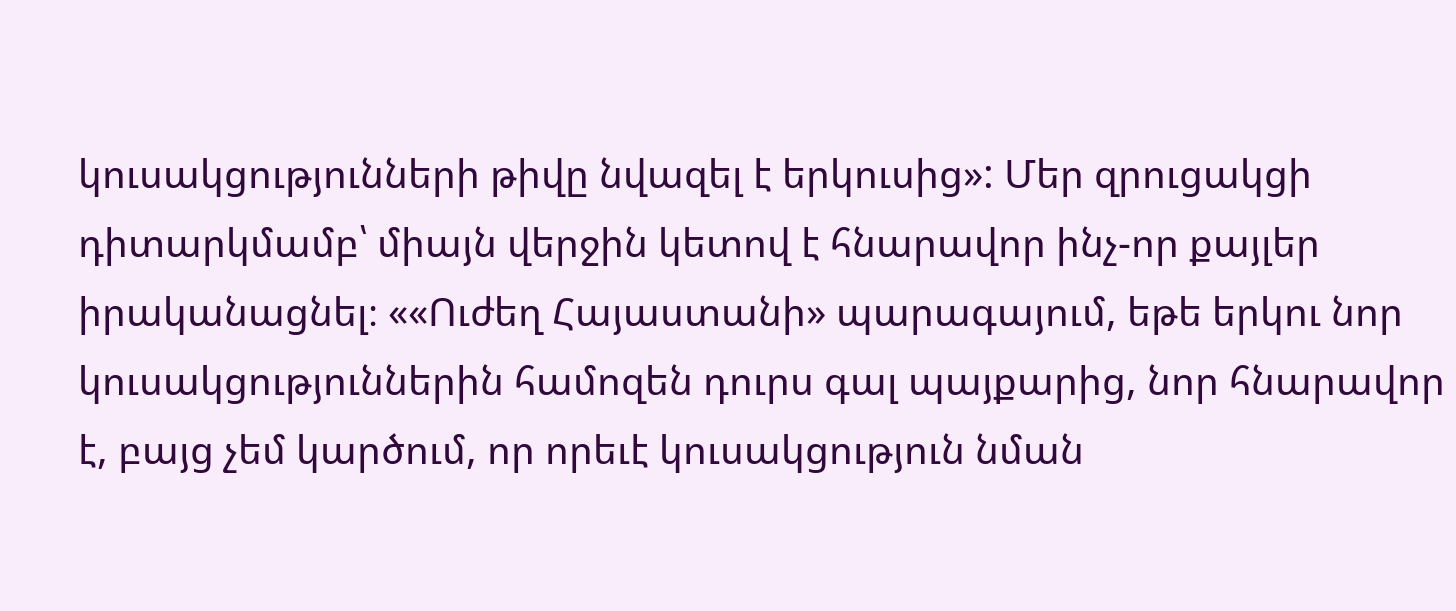կուսակցությունների թիվը նվազել է երկուսից»: Մեր զրուցակցի դիտարկմամբ՝ միայն վերջին կետով է հնարավոր ինչ-որ քայլեր իրականացնել։ ««Ուժեղ Հայաստանի» պարագայում, եթե երկու նոր կուսակցություններին համոզեն դուրս գալ պայքարից, նոր հնարավոր է, բայց չեմ կարծում, որ որեւէ կուսակցություն նման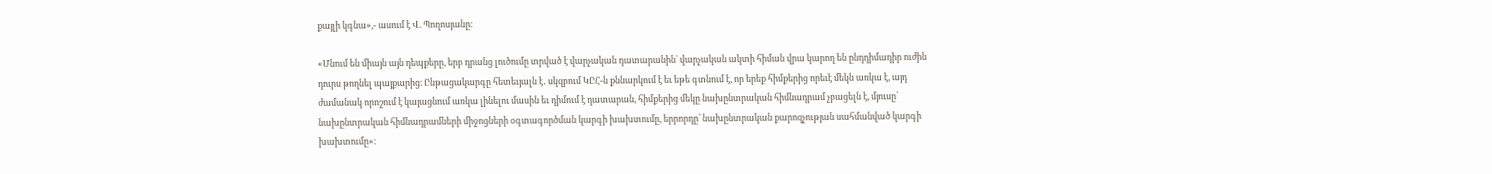քայլի կգնա»,- ասում է Վ. Պողոսյանը։

«Մնում են միայն այն դեպքերը, երբ դրանց լուծումը տրված է վարչական դատարանին` վարչական ակտի հիման վրա կարող են ընդդիմադիր ուժին դուրս թողնել պայքարից։ Ընթացակարգը հետեւյալն է․ սկզբում ԿԸՀ-ն քննարկում է եւ եթե գտնում է, որ երեք հիմքերից որեւէ մեկն առկա է, այդ ժամանակ որոշում է կայացնում առկա լինելու մասին եւ դիմում է դատարան, հիմքերից մեկը նախընտրական հիմնադրամ չբացելն է, մյուսը՝ նախընտրական հիմնադրամների միջոցների օգտագործման կարգի խախտումը, երրորդը՝ նախընտրական քարոզչության սահմանված կարգի խախտումը»։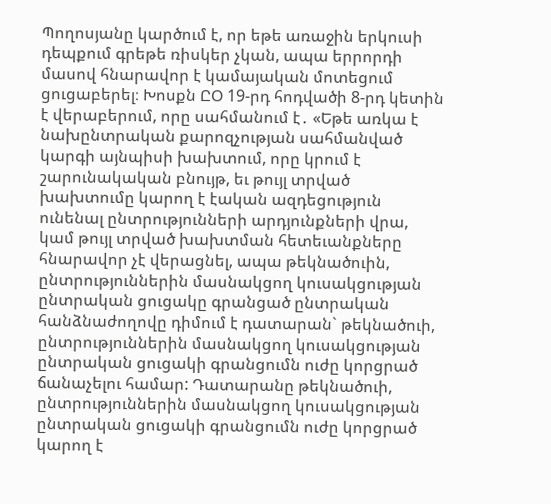Պողոսյանը կարծում է, որ եթե առաջին երկուսի դեպքում գրեթե ռիսկեր չկան, ապա երրորդի մասով հնարավոր է կամայական մոտեցում ցուցաբերել։ Խոսքն ԸՕ 19-րդ հոդվածի 8-րդ կետին է վերաբերում, որը սահմանում է․ «Եթե առկա է նախընտրական քարոզչության սահմանված կարգի այնպիսի խախտում, որը կրում է շարունակական բնույթ, եւ թույլ տրված խախտումը կարող է էական ազդեցություն ունենալ ընտրությունների արդյունքների վրա, կամ թույլ տրված խախտման հետեւանքները հնարավոր չէ վերացնել, ապա թեկնածուին, ընտրություններին մասնակցող կուսակցության ընտրական ցուցակը գրանցած ընտրական հանձնաժողովը դիմում է դատարան` թեկնածուի, ընտրություններին մասնակցող կուսակցության ընտրական ցուցակի գրանցումն ուժը կորցրած ճանաչելու համար: Դատարանը թեկնածուի, ընտրություններին մասնակցող կուսակցության ընտրական ցուցակի գրանցումն ուժը կորցրած կարող է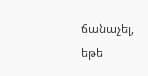ճանաչել, եթե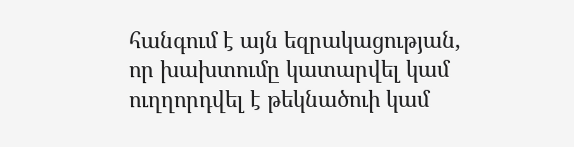հանգում է այն եզրակացության, որ խախտումը կատարվել կամ ուղղորդվել է թեկնածուի կամ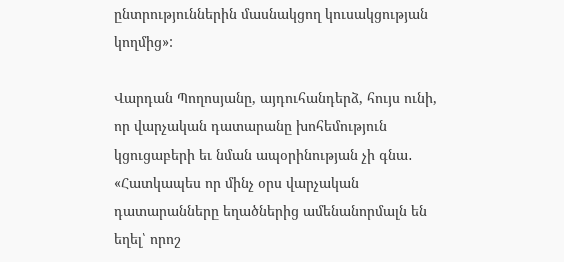ընտրություններին մասնակցող կուսակցության կողմից»:

Վարդան Պողոսյանը, այդուհանդերձ, հույս ունի, որ վարչական դատարանը խոհեմություն կցուցաբերի եւ նման ապօրինության չի գնա․ «Հատկապես որ մինչ օրս վարչական դատարանները եղածներից ամենանորմալն են եղել՝ որոշ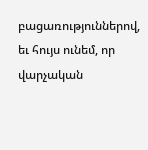բացառություններով, եւ հույս ունեմ, որ վարչական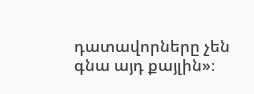դատավորները չեն գնա այդ քայլին»։